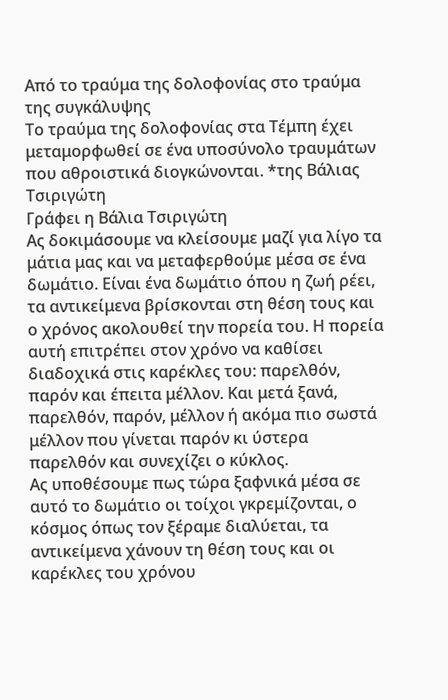Από το τραύμα της δολοφονίας στο τραύμα της συγκάλυψης
Το τραύμα της δολοφονίας στα Τέμπη έχει μεταμορφωθεί σε ένα υποσύνολο τραυμάτων που αθροιστικά διογκώνονται. *της Βάλιας Τσιριγώτη
Γράφει η Βάλια Τσιριγώτη
Ας δοκιμάσουμε να κλείσουμε μαζί για λίγο τα μάτια μας και να μεταφερθούμε μέσα σε ένα δωμάτιο. Είναι ένα δωμάτιο όπου η ζωή ρέει, τα αντικείμενα βρίσκονται στη θέση τους και ο χρόνος ακολουθεί την πορεία του. Η πορεία αυτή επιτρέπει στον χρόνο να καθίσει διαδοχικά στις καρέκλες του: παρελθόν, παρόν και έπειτα μέλλον. Και μετά ξανά, παρελθόν, παρόν, μέλλον ή ακόμα πιο σωστά μέλλον που γίνεται παρόν κι ύστερα παρελθόν και συνεχίζει ο κύκλος.
Ας υποθέσουμε πως τώρα ξαφνικά μέσα σε αυτό το δωμάτιο οι τοίχοι γκρεμίζονται, ο κόσμος όπως τον ξέραμε διαλύεται, τα αντικείμενα χάνουν τη θέση τους και οι καρέκλες του χρόνου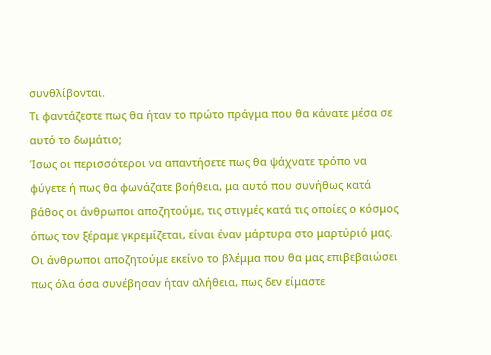συνθλίβονται.
Τι φαντάζεστε πως θα ήταν το πρώτο πράγμα που θα κάνατε μέσα σε αυτό το δωμάτιο;
Ίσως οι περισσότεροι να απαντήσετε πως θα ψάχνατε τρόπο να φύγετε ή πως θα φωνάζατε βοήθεια, μα αυτό που συνήθως κατά βάθος οι άνθρωποι αποζητούμε, τις στιγμές κατά τις οποίες ο κόσμος όπως τον ξέραμε γκρεμίζεται, είναι έναν μάρτυρα στο μαρτύριό μας. Οι άνθρωποι αποζητούμε εκείνο το βλέμμα που θα μας επιβεβαιώσει πως όλα όσα συνέβησαν ήταν αλήθεια, πως δεν είμαστε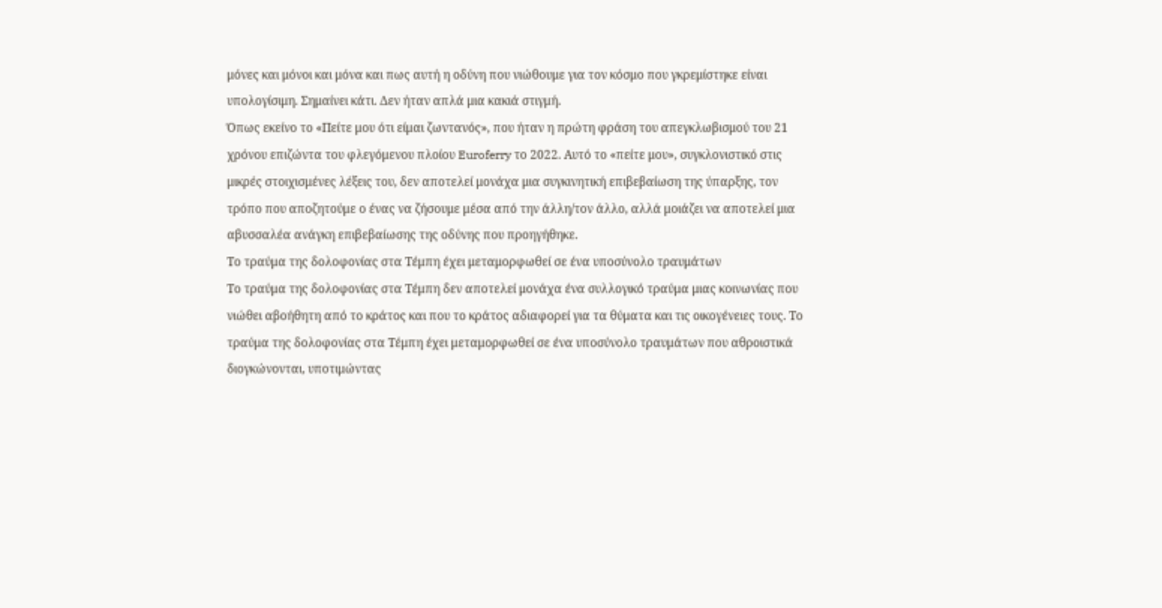μόνες και μόνοι και μόνα και πως αυτή η οδύνη που νιώθουμε για τον κόσμο που γκρεμίστηκε είναι υπολογίσιμη. Σημαίνει κάτι. Δεν ήταν απλά μια κακιά στιγμή.
Όπως εκείνο το «Πείτε μου ότι είμαι ζωντανός», που ήταν η πρώτη φράση του απεγκλωβισμού του 21 χρόνου επιζώντα του φλεγόμενου πλοίου Euroferry το 2022. Αυτό το «πείτε μου», συγκλονιστικό στις μικρές στοιχισμένες λέξεις του, δεν αποτελεί μονάχα μια συγκινητική επιβεβαίωση της ύπαρξης, τον τρόπο που αποζητούμε ο ένας να ζήσουμε μέσα από την άλλη/τον άλλο, αλλά μοιάζει να αποτελεί μια αβυσσαλέα ανάγκη επιβεβαίωσης της οδύνης που προηγήθηκε.
Το τραύμα της δολοφονίας στα Τέμπη έχει μεταμορφωθεί σε ένα υποσύνολο τραυμάτων
Το τραύμα της δολοφονίας στα Τέμπη δεν αποτελεί μονάχα ένα συλλογικό τραύμα μιας κοινωνίας που νιώθει αβοήθητη από το κράτος και που το κράτος αδιαφορεί για τα θύματα και τις οικογένειες τους. Το τραύμα της δολοφονίας στα Τέμπη έχει μεταμορφωθεί σε ένα υποσύνολο τραυμάτων που αθροιστικά διογκώνονται, υποτιμώντας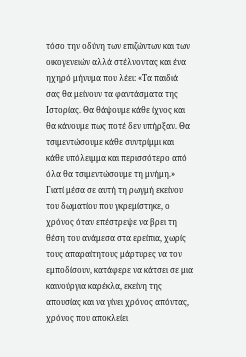τόσο την οδύνη των επιζώντων και των οικογενειών αλλά στέλνοντας και ένα ηχηρό μήνυμα που λέει: «Τα παιδιά σας θα μείνουν τα φαντάσματα της Ιστορίας. Θα θάψουμε κάθε ίχνος και θα κάνουμε πως ποτέ δεν υπήρξαν. Θα τσιμεντώσουμε κάθε συντρίμμι και κάθε υπόλειμμα και περισσότερο από όλα θα τσιμεντώσουμε τη μνήμη.»
Γιατί μέσα σε αυτή τη ρωγμή εκείνου του δωματίου που γκρεμίστηκε, ο χρόνος όταν επέστρεψε να βρει τη θέση του ανάμεσα στα ερείπια, χωρίς τους απαραίτητους μάρτυρες να τον εμποδίσουν, κατάφερε να κάτσει σε μια καινούργια καρέκλα, εκείνη της απουσίας και να γίνει χρόνος απόντας, χρόνος που αποκλείει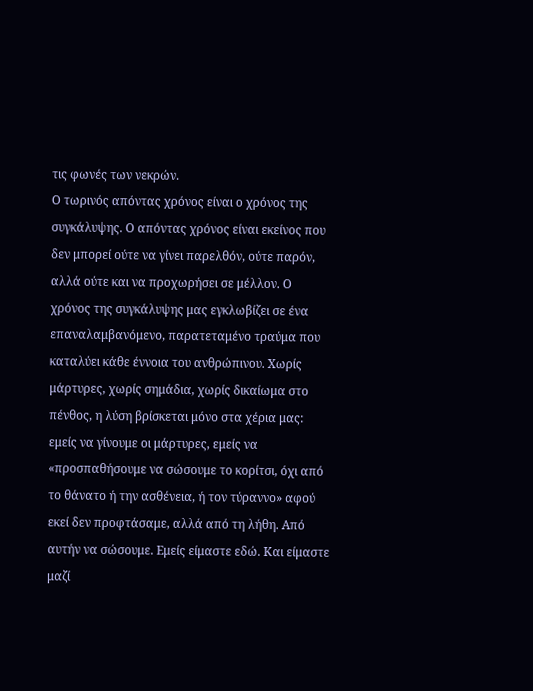τις φωνές των νεκρών.
Ο τωρινός απόντας χρόνος είναι ο χρόνος της συγκάλυψης. Ο απόντας χρόνος είναι εκείνος που δεν μπορεί ούτε να γίνει παρελθόν, ούτε παρόν, αλλά ούτε και να προχωρήσει σε μέλλον. Ο χρόνος της συγκάλυψης μας εγκλωβίζει σε ένα επαναλαμβανόμενο, παρατεταμένο τραύμα που καταλύει κάθε έννοια του ανθρώπινου. Χωρίς μάρτυρες, χωρίς σημάδια, χωρίς δικαίωμα στο πένθος, η λύση βρίσκεται μόνο στα χέρια μας: εμείς να γίνουμε οι μάρτυρες, εμείς να «προσπαθήσουμε να σώσουμε το κορίτσι, όχι από το θάνατο ή την ασθένεια, ή τον τύραννο» αφού εκεί δεν προφτάσαμε, αλλά από τη λήθη. Από αυτήν να σώσουμε. Εμείς είμαστε εδώ. Και είμαστε μαζί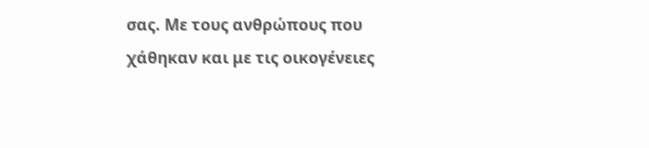σας. Με τους ανθρώπους που χάθηκαν και με τις οικογένειες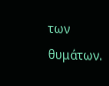των θυμάτων.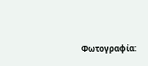Φωτογραφία: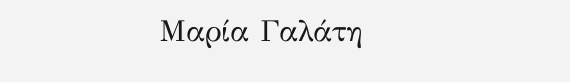Μαρία Γαλάτη